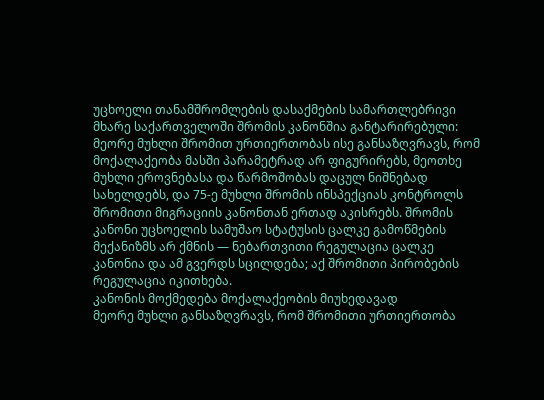უცხოელი თანამშრომლების დასაქმების სამართლებრივი მხარე საქართველოში შრომის კანონშია განტარირებული: მეორე მუხლი შრომით ურთიერთობას ისე განსაზღვრავს, რომ მოქალაქეობა მასში პარამეტრად არ ფიგურირებს, მეოთხე მუხლი ეროვნებასა და წარმოშობას დაცულ ნიშნებად სახელდებს, და 75-ე მუხლი შრომის ინსპექციას კონტროლს შრომითი მიგრაციის კანონთან ერთად აკისრებს. შრომის კანონი უცხოელის სამუშაო სტატუსის ცალკე გამოწმების მექანიზმს არ ქმნის — ნებართვითი რეგულაცია ცალკე კანონია და ამ გვერდს სცილდება; აქ შრომითი პირობების რეგულაცია იკითხება.
კანონის მოქმედება მოქალაქეობის მიუხედავად
მეორე მუხლი განსაზღვრავს, რომ შრომითი ურთიერთობა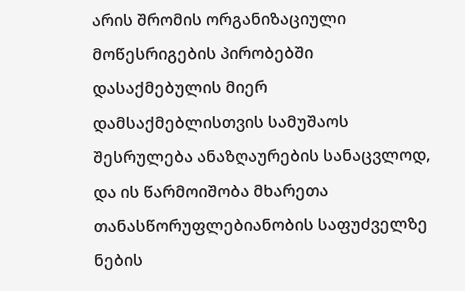არის შრომის ორგანიზაციული მოწესრიგების პირობებში დასაქმებულის მიერ დამსაქმებლისთვის სამუშაოს შესრულება ანაზღაურების სანაცვლოდ, და ის წარმოიშობა მხარეთა თანასწორუფლებიანობის საფუძველზე ნების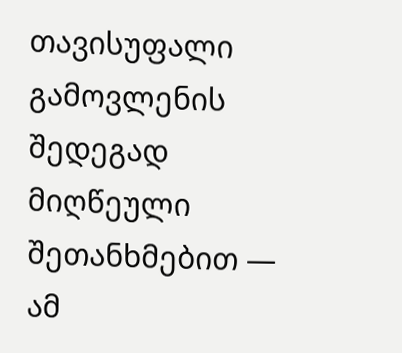თავისუფალი გამოვლენის შედეგად მიღწეული შეთანხმებით — ამ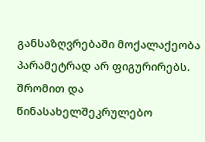განსაზღვრებაში მოქალაქეობა პარამეტრად არ ფიგურირებს. შრომით და წინასახელშეკრულებო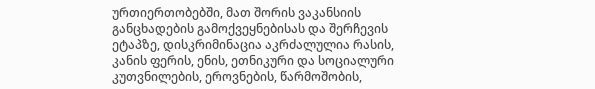ურთიერთობებში, მათ შორის ვაკანსიის განცხადების გამოქვეყნებისას და შერჩევის ეტაპზე, დისკრიმინაცია აკრძალულია რასის, კანის ფერის, ენის, ეთნიკური და სოციალური კუთვნილების, ეროვნების, წარმოშობის,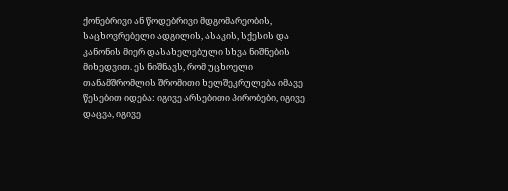ქონებრივი ან წოდებრივი მდგომარეობის, საცხოვრებელი ადგილის, ასაკის, სქესის და კანონის მიერ დასახელებული სხვა ნიშნების მიხედვით. ეს ნიშნავს, რომ უცხოელი თანამშრომლის შრომითი ხელშეკრულება იმავე წესებით იდება: იგივე არსებითი პირობები, იგივე დაცვა, იგივე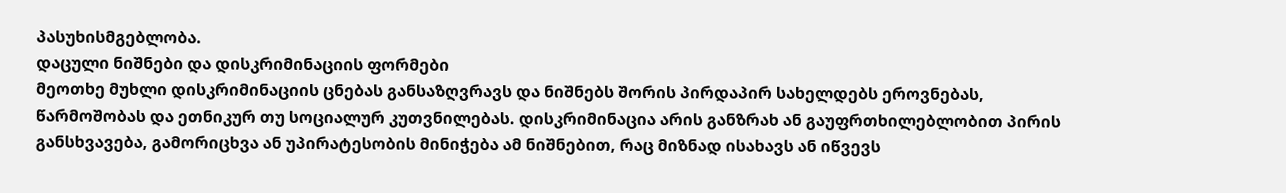პასუხისმგებლობა.
დაცული ნიშნები და დისკრიმინაციის ფორმები
მეოთხე მუხლი დისკრიმინაციის ცნებას განსაზღვრავს და ნიშნებს შორის პირდაპირ სახელდებს ეროვნებას, წარმოშობას და ეთნიკურ თუ სოციალურ კუთვნილებას. დისკრიმინაცია არის განზრახ ან გაუფრთხილებლობით პირის განსხვავება, გამორიცხვა ან უპირატესობის მინიჭება ამ ნიშნებით, რაც მიზნად ისახავს ან იწვევს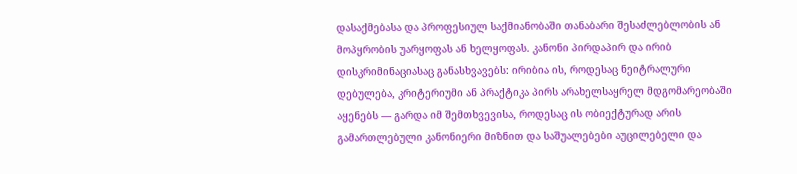დასაქმებასა და პროფესიულ საქმიანობაში თანაბარი შესაძლებლობის ან მოპყრობის უარყოფას ან ხელყოფას. კანონი პირდაპირ და ირიბ დისკრიმინაციასაც განასხვავებს: ირიბია ის, როდესაც ნეიტრალური დებულება, კრიტერიუმი ან პრაქტიკა პირს არახელსაყრელ მდგომარეობაში აყენებს — გარდა იმ შემთხვევისა, როდესაც ის ობიექტურად არის გამართლებული კანონიერი მიზნით და საშუალებები აუცილებელი და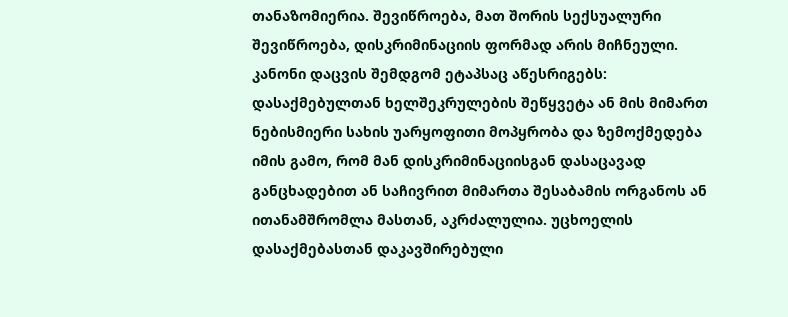თანაზომიერია. შევიწროება, მათ შორის სექსუალური შევიწროება, დისკრიმინაციის ფორმად არის მიჩნეული. კანონი დაცვის შემდგომ ეტაპსაც აწესრიგებს: დასაქმებულთან ხელშეკრულების შეწყვეტა ან მის მიმართ ნებისმიერი სახის უარყოფითი მოპყრობა და ზემოქმედება იმის გამო, რომ მან დისკრიმინაციისგან დასაცავად განცხადებით ან საჩივრით მიმართა შესაბამის ორგანოს ან ითანამშრომლა მასთან, აკრძალულია. უცხოელის დასაქმებასთან დაკავშირებული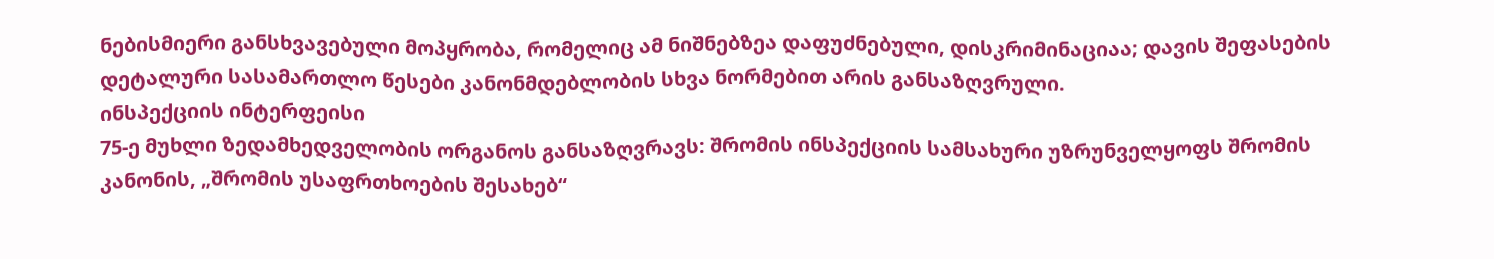ნებისმიერი განსხვავებული მოპყრობა, რომელიც ამ ნიშნებზეა დაფუძნებული, დისკრიმინაციაა; დავის შეფასების დეტალური სასამართლო წესები კანონმდებლობის სხვა ნორმებით არის განსაზღვრული.
ინსპექციის ინტერფეისი
75-ე მუხლი ზედამხედველობის ორგანოს განსაზღვრავს: შრომის ინსპექციის სამსახური უზრუნველყოფს შრომის კანონის, „შრომის უსაფრთხოების შესახებ“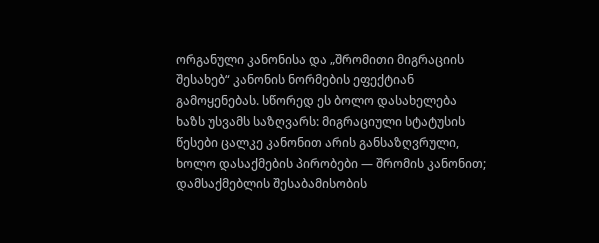ორგანული კანონისა და „შრომითი მიგრაციის შესახებ“ კანონის ნორმების ეფექტიან გამოყენებას. სწორედ ეს ბოლო დასახელება ხაზს უსვამს საზღვარს: მიგრაციული სტატუსის წესები ცალკე კანონით არის განსაზღვრული, ხოლო დასაქმების პირობები — შრომის კანონით; დამსაქმებლის შესაბამისობის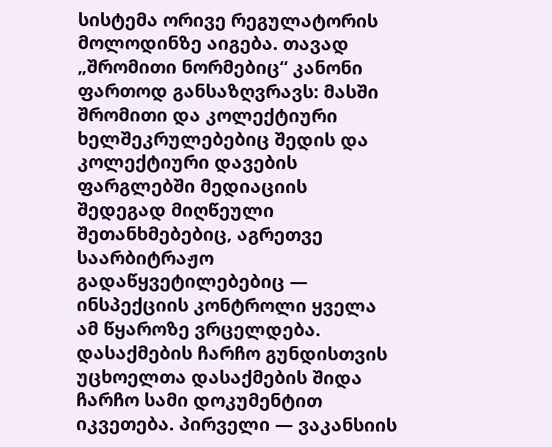სისტემა ორივე რეგულატორის მოლოდინზე აიგება. თავად „შრომითი ნორმებიც“ კანონი ფართოდ განსაზღვრავს: მასში შრომითი და კოლექტიური ხელშეკრულებებიც შედის და კოლექტიური დავების ფარგლებში მედიაციის შედეგად მიღწეული შეთანხმებებიც, აგრეთვე საარბიტრაჟო გადაწყვეტილებებიც — ინსპექციის კონტროლი ყველა ამ წყაროზე ვრცელდება.
დასაქმების ჩარჩო გუნდისთვის
უცხოელთა დასაქმების შიდა ჩარჩო სამი დოკუმენტით იკვეთება. პირველი — ვაკანსიის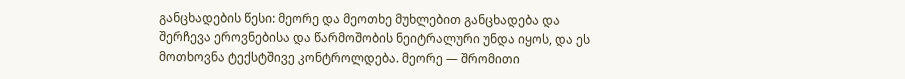განცხადების წესი: მეორე და მეოთხე მუხლებით განცხადება და შერჩევა ეროვნებისა და წარმოშობის ნეიტრალური უნდა იყოს, და ეს მოთხოვნა ტექსტშივე კონტროლდება. მეორე — შრომითი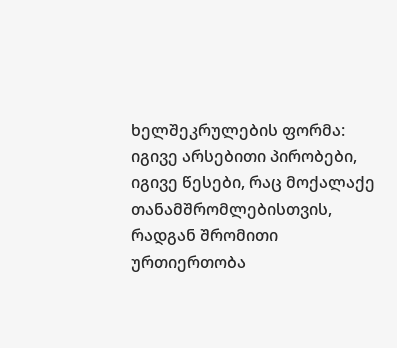ხელშეკრულების ფორმა: იგივე არსებითი პირობები, იგივე წესები, რაც მოქალაქე თანამშრომლებისთვის, რადგან შრომითი ურთიერთობა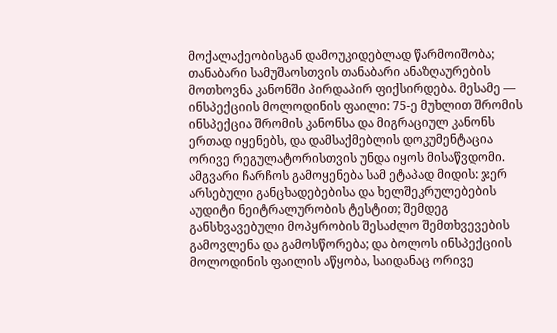მოქალაქეობისგან დამოუკიდებლად წარმოიშობა; თანაბარი სამუშაოსთვის თანაბარი ანაზღაურების მოთხოვნა კანონში პირდაპირ ფიქსირდება. მესამე — ინსპექციის მოლოდინის ფაილი: 75-ე მუხლით შრომის ინსპექცია შრომის კანონსა და მიგრაციულ კანონს ერთად იყენებს, და დამსაქმებლის დოკუმენტაცია ორივე რეგულატორისთვის უნდა იყოს მისაწვდომი.
ამგვარი ჩარჩოს გამოყენება სამ ეტაპად მიდის: ჯერ არსებული განცხადებებისა და ხელშეკრულებების აუდიტი ნეიტრალურობის ტესტით; შემდეგ განსხვავებული მოპყრობის შესაძლო შემთხვევების გამოვლენა და გამოსწორება; და ბოლოს ინსპექციის მოლოდინის ფაილის აწყობა, საიდანაც ორივე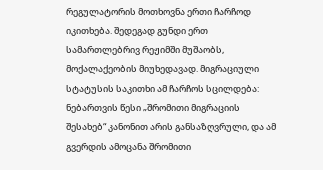რეგულატორის მოთხოვნა ერთი ჩარჩოდ იკითხება. შედეგად გუნდი ერთ სამართლებრივ რეჟიმში მუშაობს, მოქალაქეობის მიუხედავად. მიგრაციული სტატუსის საკითხი ამ ჩარჩოს სცილდება: ნებართვის წესი „შრომითი მიგრაციის შესახებ“ კანონით არის განსაზღვრული, და ამ გვერდის ამოცანა შრომითი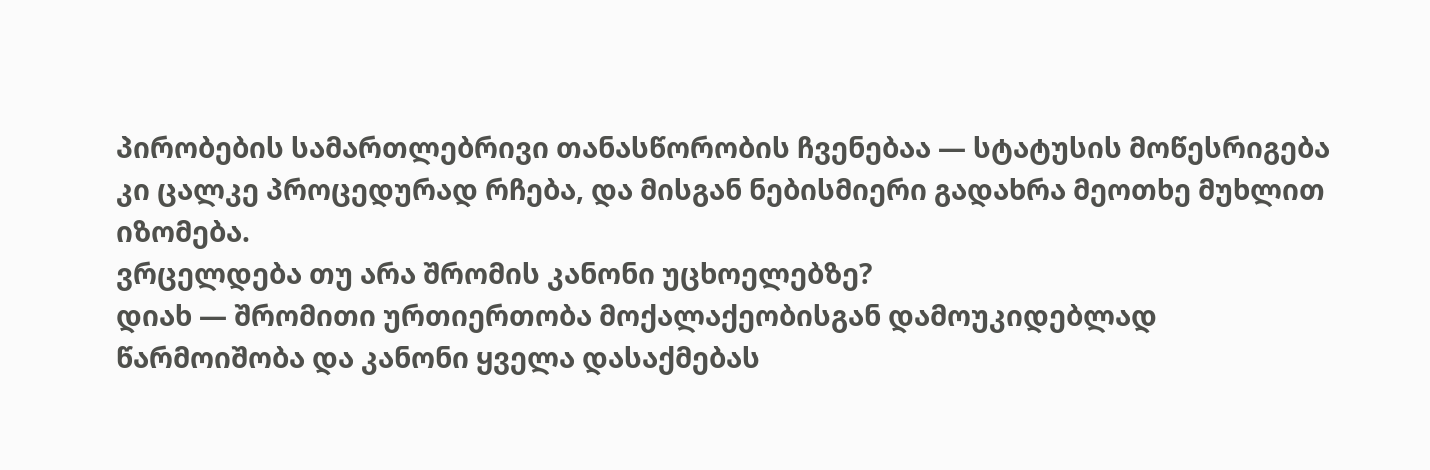პირობების სამართლებრივი თანასწორობის ჩვენებაა — სტატუსის მოწესრიგება კი ცალკე პროცედურად რჩება, და მისგან ნებისმიერი გადახრა მეოთხე მუხლით იზომება.
ვრცელდება თუ არა შრომის კანონი უცხოელებზე?
დიახ — შრომითი ურთიერთობა მოქალაქეობისგან დამოუკიდებლად წარმოიშობა და კანონი ყველა დასაქმებას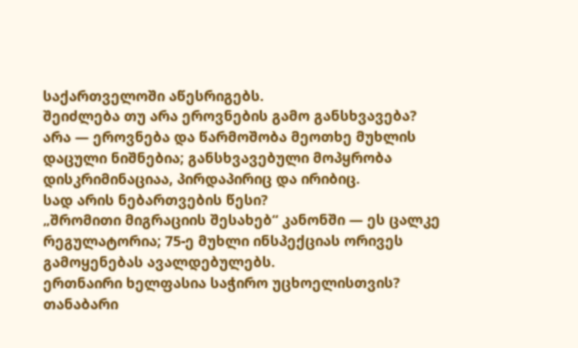საქართველოში აწესრიგებს.
შეიძლება თუ არა ეროვნების გამო განსხვავება?
არა — ეროვნება და წარმოშობა მეოთხე მუხლის დაცული ნიშნებია; განსხვავებული მოპყრობა დისკრიმინაციაა, პირდაპირიც და ირიბიც.
სად არის ნებართვების წესი?
„შრომითი მიგრაციის შესახებ“ კანონში — ეს ცალკე რეგულატორია; 75-ე მუხლი ინსპექციას ორივეს გამოყენებას ავალდებულებს.
ერთნაირი ხელფასია საჭირო უცხოელისთვის?
თანაბარი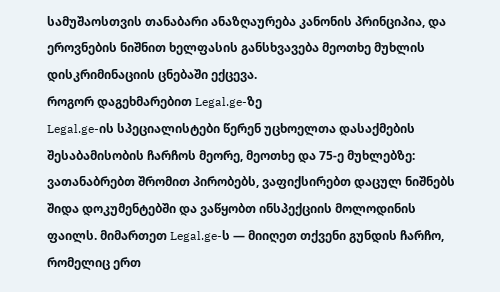სამუშაოსთვის თანაბარი ანაზღაურება კანონის პრინციპია, და ეროვნების ნიშნით ხელფასის განსხვავება მეოთხე მუხლის დისკრიმინაციის ცნებაში ექცევა.
როგორ დაგეხმარებით Legal.ge-ზე
Legal.ge-ის სპეციალისტები წერენ უცხოელთა დასაქმების შესაბამისობის ჩარჩოს მეორე, მეოთხე და 75-ე მუხლებზე: ვათანაბრებთ შრომით პირობებს, ვაფიქსირებთ დაცულ ნიშნებს შიდა დოკუმენტებში და ვაწყობთ ინსპექციის მოლოდინის ფაილს. მიმართეთ Legal.ge-ს — მიიღეთ თქვენი გუნდის ჩარჩო, რომელიც ერთ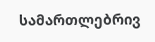სამართლებრივ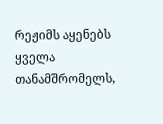რეჟიმს აყენებს ყველა თანამშრომელს,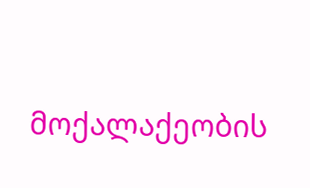მოქალაქეობის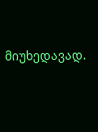მიუხედავად.